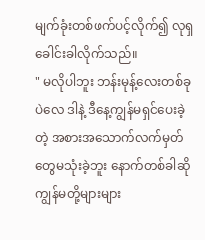မျက်ခုံးတစ်ဖက်ပင့်လိုက်၍ လုရှခေါင်းခါလိုက်သည်။
" မလိုပါဘူး ဘန်းမုန့်လေးတစ်ခုပဲလေ ဒါနဲ့ ဒီနေ့ကျွန်မရှင်ပေးခဲ့တဲ့ အစားအသောက်လက်မှတ်တွေမသုံးခဲ့ဘူး နောက်တစ်ခါဆို ကျွန်မတို့များများ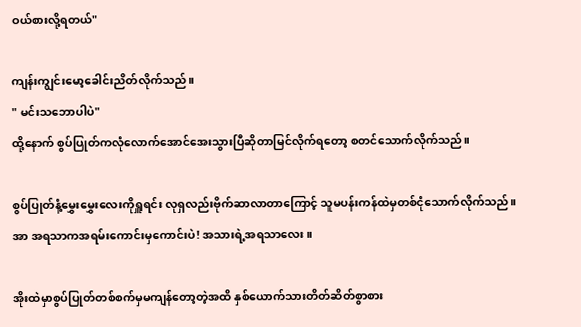ဝယ်စားလို့ရတယ်"

ကျန်းကျွင်းမော့ခေါင်းညိတ်လိုက်သည်။
" မင်းသဘောပါပဲ"
ထို့နောက် စွပ်ပြုတ်ကလုံလောက်အောင်အေးသွားပြီဆို‌တာမြင်လိုက်ရတော့ စတင်သောက်လိုက်သည်။

စွပ်ပြုတ်နံ့မွှေးမွှေးလေးကိုရှူရင်း လုရှလည်းဗိုက်ဆာလာတာကြောင့် သူမပန်းကန်ထဲမှတစ်ငုံသောက်လိုက်သည်။ အာ အရသာကအရမ်းကောင်းမှကောင်းပဲ! အသားရဲ့အရသာလေး။

အိုးထဲမှာစွပ်ပြုတ်တစ်စက်မှမကျန်တော့တဲ့အထိ နှစ်ယောက်သားတိတ်ဆိတ်စွာစား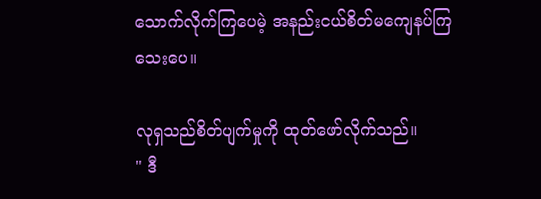သောက်လိုက်ကြပေမဲ့ အနည်းငယ်စိတ်မကျေနပ်ကြသေးပေ။

လုရှသည်စိတ်ပျက်မှုကို ထုတ်ဖော်လိုက်သည်။
" ဒီ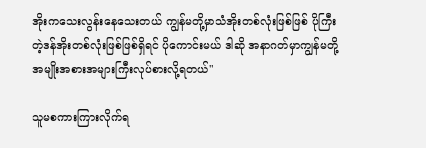အိုးကသေးလွန်းနေသေးတယ် ကျွန်မတို့မှာသံအိုးတစ်လုံးဖြစ်ဖြစ် ပိုကြီးတဲ့ဒန်အိုးတစ်လုံးဖြစ်ဖြစ်ရှိရင် ပိုကောင်းမယ် ဒါဆို အနာဂတ်မှာကျွန်မတို့အမျိုးအစားအများကြီးလုပ်စားလို့ရတယ်"

သူမစကားကြားလိုက်ရ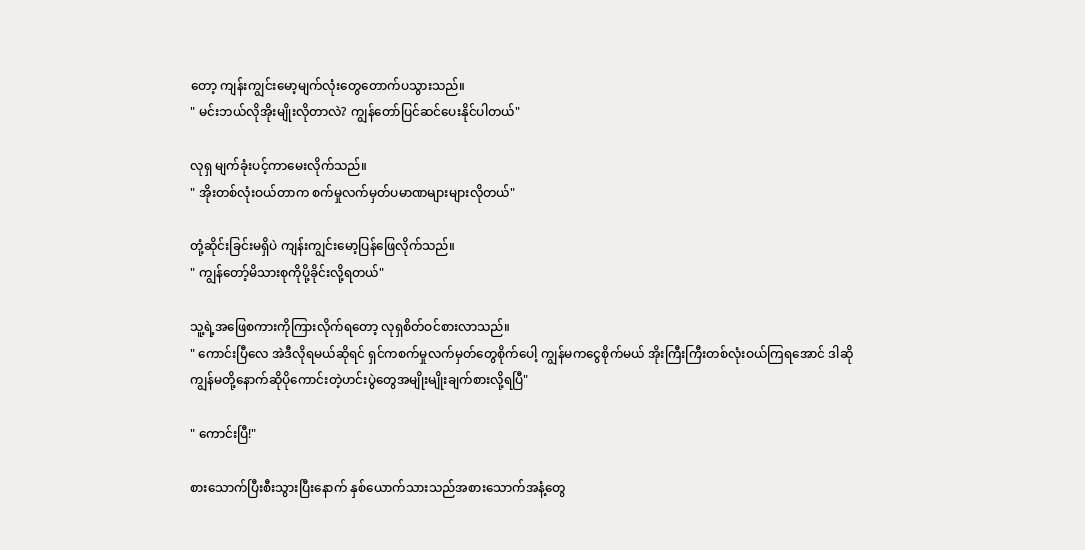တော့ ကျန်းကျွင်းမော့မျက်လုံးတွေတောက်ပသွားသည်။
" မင်းဘယ်လိုအိုးမျိုးလိုတာလဲ? ကျွန်တော်ပြင်ဆင်ပေးနိုင်ပါတယ်"

လုရှ မျက်ခုံးပင့်ကာမေးလိုက်သည်။
" အိုးတစ်လုံးဝယ်တာက စက်မှုလက်မှတ်ပမာဏများများလိုတယ်"

တုံ့ဆိုင်းခြင်းမရှိပဲ ကျန်းကျွင်းမော့ပြန်ဖြေလိုက်သည်။
" ကျွန်တော့်မိသားစုကိုပို့ခိုင်းလို့ရတယ်"

သူ့ရဲ့အဖြေစကားကိုကြားလိုက်ရတော့ လုရှစိတ်ဝင်စားလာသည်။
" ကောင်းပြီလေ အဲဒီလိုရမယ်ဆိုရင် ရှင်ကစက်မှုလက်မှတ်တွေစိုက်ပေါ့ ကျွန်မကငွေစိုက်မယ် အိုးကြီးကြီးတစ်လုံးဝယ်ကြရအောင် ဒါဆို ကျွန်မတို့နောက်ဆိုပိုကောင်းတဲ့ဟင်းပွဲတွေအမျိုးမျိုးချက်စားလို့ရပြီ"

" ကောင်းပြီ!"

စားသောက်ပြီးစီးသွားပြီးနောက် နှစ်ယောက်သားသည်အစားသောက်အနံ့တွေ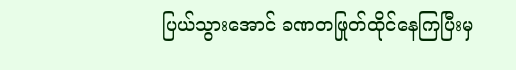ပြယ်သွားအောင် ခဏတဖြုတ်ထိုင်နေကြပြီးမှ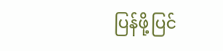ပြန်ဖို့ပြင်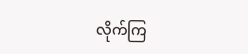လိုက်ကြ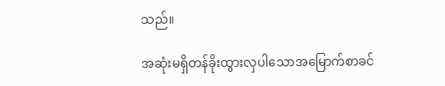သည်။

အဆုံးမရှိတန်ခိုးထွားလှပါသောအမြောက်စာခင်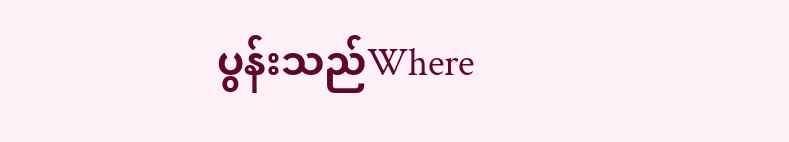ပွန်းသည်Where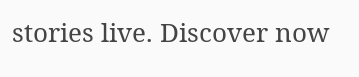stories live. Discover now